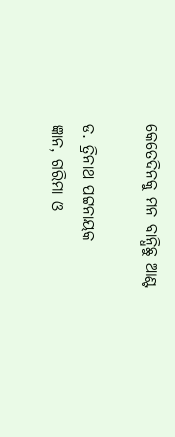କେତେଦିନକୁ ମନ ବାନ୍ଧିଛୁ ଆଣ୍ଟ

ଡ. ତ୍ରିନାଥ ପଟ୍ଟନାୟକ
ଜ୍ଞାନ, ଗରିମା ଓ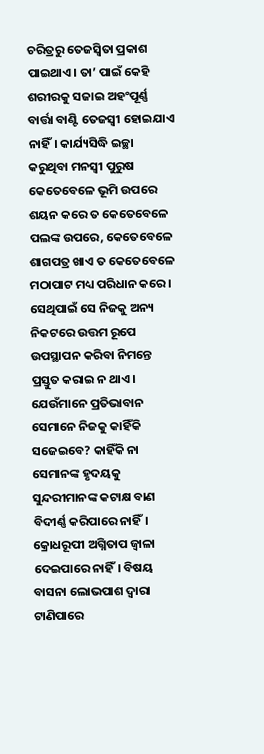ଚରିତ୍ରରୁ ତେଜସ୍ବିତା ପ୍ରକାଶ ପାଇଥାଏ। ତା’ ପାଇଁ କେହି ଶରୀରକୁ ସଜାଇ ଅହଂପୂର୍ଣ୍ଣ ବାର୍ତ୍ତା ବାଣ୍ଟି ତେଜସ୍ବୀ ହୋଇଯାଏ ନାହିଁ। କାର୍ଯ୍ୟସିଦ୍ଧି ଇଚ୍ଛା କରୁଥିବା ମନସ୍ବୀ ପୁରୁଷ କେତେବେଳେ ଭୂମି ଉପରେ ଶୟନ କରେ ତ କେତେବେଳେ ପଲଙ୍କ ଉପରେ, କେତେବେଳେ ଶାଗପତ୍ର ଖାଏ ତ କେତେବେଳେ ମଠାପାଟ ମଧ୍ୟ ପରିଧାନ କରେ। ସେଥିପାଇଁ ସେ ନିଜକୁ ଅନ୍ୟ ନିକଟରେ ଉତ୍ତମ ରୂପେ ଉପସ୍ଥାପନ କରିବା ନିମନ୍ତେ ପ୍ରସ୍ତୁତ କରାଇ ନ ଥାଏ।
ଯେଉଁମାନେ ପ୍ରତିଭାବାନ ସେମାନେ ନିଜକୁ କାହିଁକି ସଜେଇବେ? କାହିଁକି ନା ସେମାନଙ୍କ ହୃଦୟକୁ ସୁନ୍ଦରୀମାନଙ୍କ କଟାକ୍ଷ ବାଣ ବିଦୀର୍ଣ୍ଣ କରିପାରେ ନାହିଁ। କ୍ରୋଧରୂପୀ ଅଗ୍ନିତାପ ଜ୍ୱାଳା ଦେଇପାରେ ନାହିଁ। ବିଷୟ ବାସନା ଲୋଭପାଶ ଦ୍ୱାରା ଟାଣିପାରେ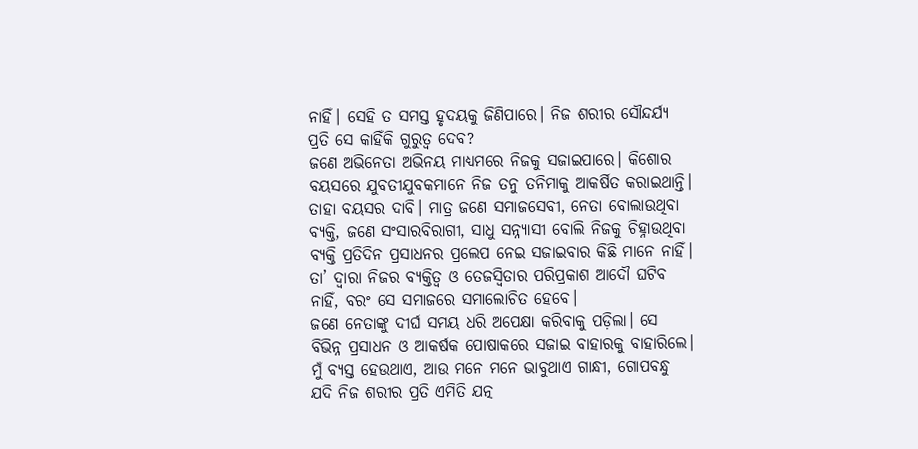ନାହିଁ। ସେହି ତ ସମସ୍ତ ହୃଦୟକୁ ଜିଣିପାରେ। ନିଜ ଶରୀର ସୌନ୍ଦର୍ଯ୍ୟ ପ୍ରତି ସେ କାହିଁକି ଗୁରୁତ୍ୱ ଦେବ?
ଜଣେ ଅଭିନେତା ଅଭିନୟ ମାଧ୍ୟମରେ ନିଜକୁ ସଜାଇପାରେ। କିଶୋର ବୟସରେ ଯୁବତୀଯୁବକମାନେ ନିଜ ତନୁ ତନିମାକୁ ଆକର୍ଷିତ କରାଇଥାନ୍ତି। ତାହା ବୟସର ଦାବି। ମାତ୍ର ଜଣେ ସମାଜସେବୀ, ନେତା ବୋଲାଉଥିବା ବ୍ୟକ୍ତି, ଜଣେ ସଂସାରବିରାଗୀ, ସାଧୁ ସନ୍ନ୍ୟାସୀ ବୋଲି ନିଜକୁ ଚିହ୍ନାଉଥିବା ବ୍ୟକ୍ତି ପ୍ରତିଦିନ ପ୍ରସାଧନର ପ୍ରଲେପ ନେଇ ସଜାଇବାର କିଛି ମାନେ ନାହିଁ। ତା’ ଦ୍ୱାରା ନିଜର ବ୍ୟକ୍ତିତ୍ୱ ଓ ତେଜସ୍ବିତାର ପରିପ୍ରକାଶ ଆଦୌ ଘଟିବ ନାହିଁ, ବରଂ ସେ ସମାଜରେ ସମାଲୋଚିତ ହେବେ।
ଜଣେ ନେତାଙ୍କୁ ଦୀର୍ଘ ସମୟ ଧରି ଅପେକ୍ଷା କରିବାକୁ ପଡ଼ିଲା। ସେ ବିଭିନ୍ନ ପ୍ରସାଧନ ଓ ଆକର୍ଷକ ପୋଷାକରେ ସଜାଇ ବାହାରକୁ ବାହାରିଲେ। ମୁଁ ବ୍ୟସ୍ତ ହେଉଥାଏ, ଆଉ ମନେ ମନେ ଭାବୁଥାଏ ଗାନ୍ଧୀ, ଗୋପବନ୍ଧୁ ଯଦି ନିଜ ଶରୀର ପ୍ରତି ଏମିତି ଯତ୍ନ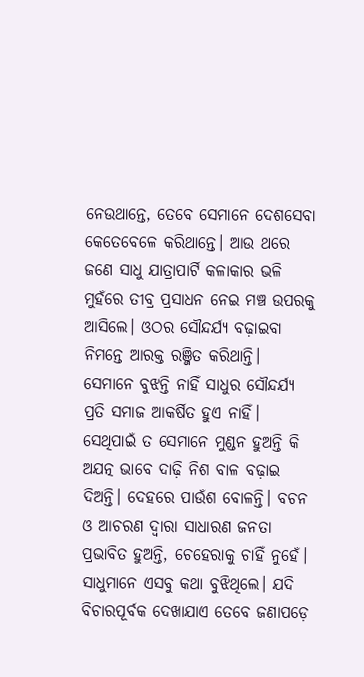ନେଉଥାନ୍ତେ, ତେବେ ସେମାନେ ଦେଶସେବା କେତେବେଳେ କରିଥାନ୍ତେ। ଆଉ ଥରେ ଜଣେ ସାଧୁ ଯାତ୍ରାପାର୍ଟି କଳାକାର ଭଳି ମୁହଁରେ ତୀବ୍ର ପ୍ରସାଧନ ନେଇ ମଞ୍ଚ ଉପରକୁ ଆସିଲେ। ଓଠର ସୌନ୍ଦର୍ଯ୍ୟ ବଢ଼ାଇବା ନିମନ୍ତେ ଆରକ୍ତ ରଞ୍ଜିତ କରିଥାନ୍ତି। ସେମାନେ ବୁଝନ୍ତି ନାହିଁ ସାଧୁର ସୌନ୍ଦର୍ଯ୍ୟ ପ୍ରତି ସମାଜ ଆକର୍ଷିତ ହୁଏ ନାହିଁ। ସେଥିପାଇଁ ତ ସେମାନେ ମୁଣ୍ଡନ ହୁଅନ୍ତି କି ଅଯତ୍ନ ଭାବେ ଦାଢ଼ି ନିଶ ବାଳ ବଢ଼ାଇ ଦିଅନ୍ତି। ଦେହରେ ପାଉଁଶ ବୋଳନ୍ତି। ବଚନ ଓ ଆଚରଣ ଦ୍ୱାରା ସାଧାରଣ ଜନତା ପ୍ରଭାବିତ ହୁଅନ୍ତି, ଚେହେରାକୁ ଚାହିଁ ନୁହେଁ। ସାଧୁମାନେ ଏସବୁ କଥା ବୁଝିଥିଲେ। ଯଦି ବିଚାରପୂର୍ବକ ଦେଖାଯାଏ ତେବେ ଜଣାପଡ଼େ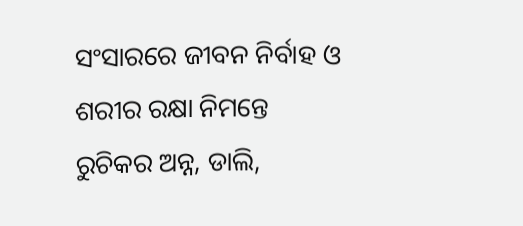ସଂସାରରେ ଜୀବନ ନିର୍ବାହ ଓ ଶରୀର ରକ୍ଷା ନିମନ୍ତେ ରୁଚିକର ଅନ୍ନ, ଡାଲି,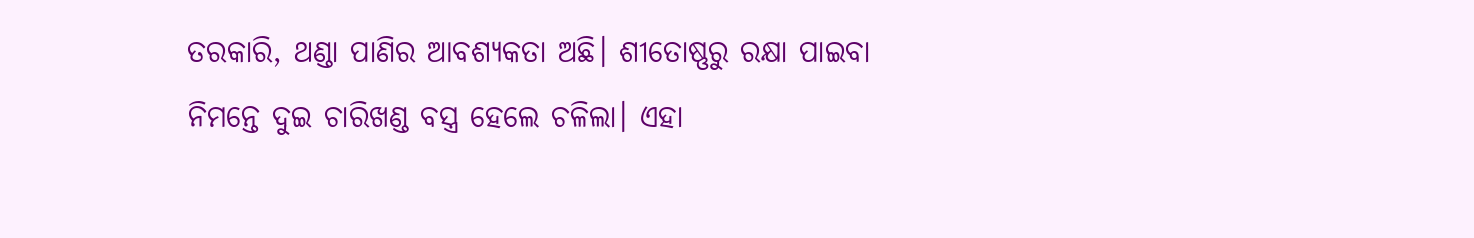ତରକାରି, ଥଣ୍ଡା ପାଣିର ଆବଶ୍ୟକତା ଅଛି। ଶୀତୋଷ୍ଣରୁ ରକ୍ଷା ପାଇବା ନିମନ୍ତେ ଦୁଇ ଚାରିଖଣ୍ଡ ବସ୍ତ୍ର ହେଲେ ଚଳିଲା। ଏହା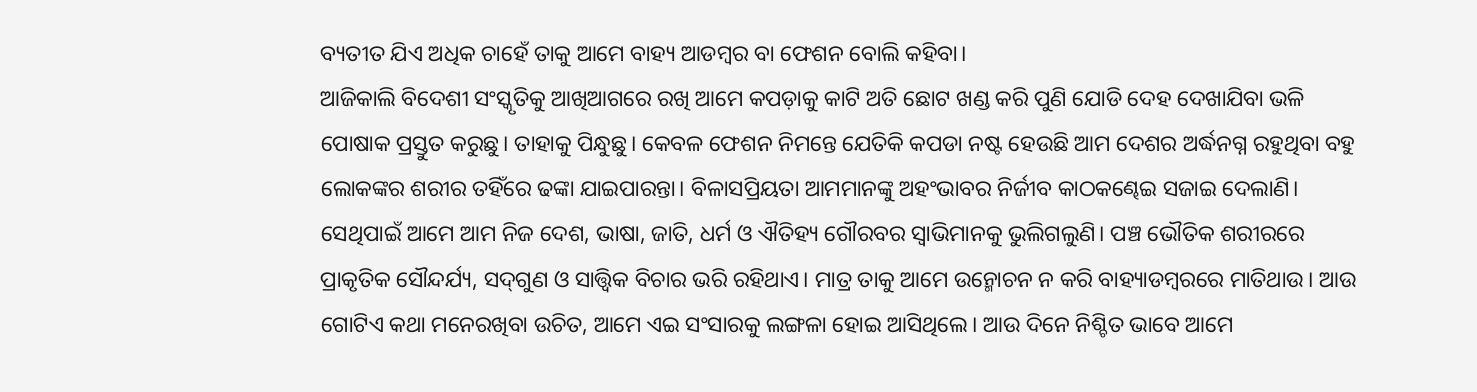ବ୍ୟତୀତ ଯିଏ ଅଧିକ ଚାହେଁ ତାକୁ ଆମେ ବାହ୍ୟ ଆଡମ୍ବର ବା ଫେଶନ ବୋଲି କହିବା।
ଆଜିକାଲି ବିଦେଶୀ ସଂସ୍କୃତିକୁ ଆଖିଆଗରେ ରଖି ଆମେ କପଡ଼ାକୁ କାଟି ଅତି ଛୋଟ ଖଣ୍ଡ କରି ପୁଣି ଯୋଡି ଦେହ ଦେଖାଯିବା ଭଳି ପୋଷାକ ପ୍ରସ୍ତୁତ କରୁଛୁ। ତାହାକୁ ପିନ୍ଧୁଛୁ। କେବଳ ଫେଶନ ନିମନ୍ତେ ଯେତିକି କପଡା ନଷ୍ଟ ହେଉଛି ଆମ ଦେଶର ଅର୍ଦ୍ଧନଗ୍ନ ରହୁଥିବା ବହୁ ଲୋକଙ୍କର ଶରୀର ତହିଁରେ ଢଙ୍କା ଯାଇପାରନ୍ତା। ବିଳାସପ୍ରିୟତା ଆମମାନଙ୍କୁ ଅହଂଭାବର ନିର୍ଜୀବ କାଠକଣ୍ଢେଇ ସଜାଇ ଦେଲାଣି। ସେଥିପାଇଁ ଆମେ ଆମ ନିଜ ଦେଶ, ଭାଷା, ଜାତି, ଧର୍ମ ଓ ଐତିହ୍ୟ ଗୌରବର ସ୍ବାଭିମାନକୁ ଭୁଲିଗଲୁଣି। ପଞ୍ଚ ଭୌତିକ ଶରୀରରେ ପ୍ରାକୃତିକ ସୌନ୍ଦର୍ଯ୍ୟ, ସଦ୍‌ଗୁଣ ଓ ସାତ୍ତ୍ୱିକ ବିଚାର ଭରି ରହିଥାଏ। ମାତ୍ର ତାକୁ ଆମେ ଉନ୍ମୋଚନ ନ କରି ବାହ୍ୟାଡମ୍ବରରେ ମାତିଥାଉ। ଆଉ ଗୋଟିଏ କଥା ମନେରଖିବା ଉଚିତ, ଆମେ ଏଇ ସଂସାରକୁ ଲଙ୍ଗଳା ହୋଇ ଆସିଥିଲେ। ଆଉ ଦିନେ ନିଶ୍ଚିତ ଭାବେ ଆମେ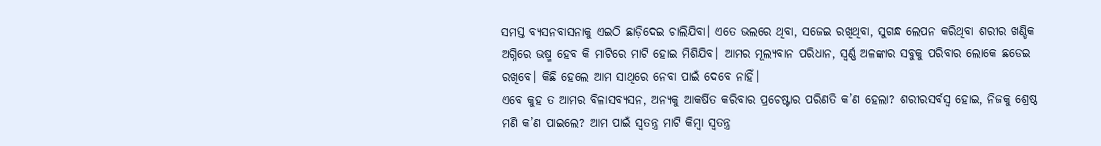ସମସ୍ତ ବ୍ୟସନବାସନାକୁ ଏଇଠି ଛାଡ଼ିଦେଇ ଚାଲିଯିବା। ଏତେ ଭଲରେ ଥିବା, ସଜେଇ ରଖିଥିବା, ସୁଗନ୍ଧ ଲେପନ କରିଥିବା ଶରୀର ଖଣ୍ଡିକ ଅଗ୍ନିରେ ଭଷ୍ମ ହେବ କି ମାଟିରେ ମାଟି ହୋଇ ମିଶିଯିବ। ଆମର ମୂଲ୍ୟବାନ ପରିଧାନ, ସ୍ବର୍ଣ୍ଣ ଅଳଙ୍କାର ସବୁକୁ ପରିବାର ଲୋକେ ଛଡେଇ ରଖିବେ। କିଛି ହେଲେ ଆମ ସାଥିରେ ନେବା ପାଇଁ ଦେବେ ନାହିଁ।
ଏବେ କୁହ ତ ଆମର ବିଳାସବ୍ୟସନ, ଅନ୍ୟକୁ ଆକର୍ଷିତ କରିବାର ପ୍ରଚେଷ୍ଟାର ପରିଣତି କ’ଣ ହେଲା? ଶରୀରସର୍ବସ୍ବ ହୋଇ, ନିଜକୁ ଶ୍ରେଷ୍ଠ ମଣି କ’ଣ ପାଇଲେ? ଆମ ପାଇଁ ସ୍ବତନ୍ତ୍ର ମାଟି କିମ୍ବା ସ୍ବତନ୍ତ୍ର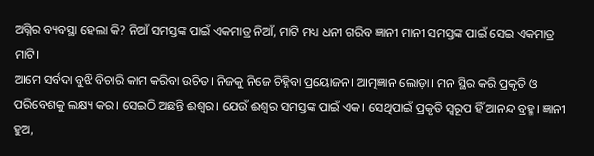ଅଗ୍ନିର ବ୍ୟବସ୍ଥା ହେଲା କି? ନିଆଁ ସମସ୍ତଙ୍କ ପାଇଁ ଏକମାତ୍ର ନିଆଁ, ମାଟି ମଧ୍ୟ ଧନୀ ଗରିବ ଜ୍ଞାନୀ ମାନୀ ସମସ୍ତଙ୍କ ପାଇଁ ସେଇ ଏକମାତ୍ର ମାଟି।
ଆମେ ସର୍ବଦା ବୁଝି ବିଚାରି କାମ କରିବା ଉଚିତ। ନିଜକୁ ନିଜେ ଚିହ୍ନିବା ପ୍ରୟୋଜନ। ଆତ୍ମଜ୍ଞାନ ଲୋଡ଼ା। ମନ ସ୍ଥିର କରି ପ୍ରକୃତି ଓ ପରିବେଶକୁ ଲକ୍ଷ୍ୟ କର। ସେଇଠି ଅଛନ୍ତି ଈଶ୍ୱର। ଯେଉଁ ଈଶ୍ୱର ସମସ୍ତଙ୍କ ପାଇଁ ଏକ। ସେଥିପାଇଁ ପ୍ରକୃତି ସ୍ବରୂପ ହିଁ ଆନନ୍ଦ ବ୍ରହ୍ମ। ଜ୍ଞାନୀ ହୁଅ,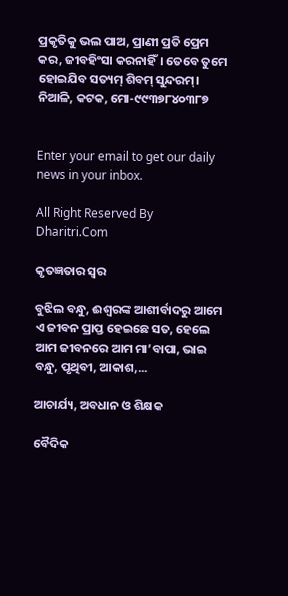ପ୍ରକୃତିକୁ ଭଲ ପାଅ, ପ୍ରାଣୀ ପ୍ରତି ପ୍ରେମ କର, ଜୀବହିଂସା କରନାହିଁ। ତେବେ ତୁମେ ହୋଇଯିବ ସତ୍ୟମ୍‌ ଶିବମ୍‌ ସୁନ୍ଦରମ୍‌।
ନିଆଳି, କଟକ, ମୋ-୯୯୩୭୮୪୦୩୮୭


Enter your email to get our daily news in your inbox.

All Right Reserved By Dharitri.Com

କୃତଜ୍ଞତାର ସ୍ବର

ବୁଝିଲ ବନ୍ଧୁ, ଈଶ୍ବରଙ୍କ ଆଶୀର୍ବାଦରୁ ଆମେ ଏ ଜୀବନ ପ୍ରାପ୍ତ ହେଇଛେ ସତ, ହେଲେ ଆମ ଜୀବନରେ ଆମ ମା’ବାପା, ଭାଇ ବନ୍ଧୁ, ପୃଥିବୀ, ଆକାଶ,...

ଆଚାର୍ଯ୍ୟ, ଅବଧାନ ଓ ଶିକ୍ଷକ

ବୈଦିକ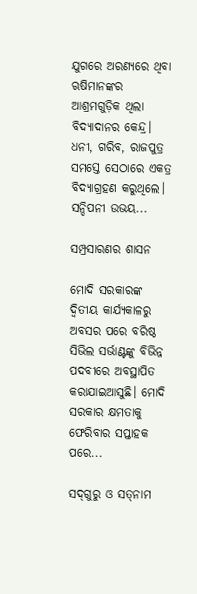ଯୁଗରେ ଅରଣ୍ୟରେ ଥିବା ଋଷିମାନଙ୍କର ଆଶ୍ରମଗୁଡ଼ିକ ଥିଲା ବିଦ୍ୟାଦାନର କେନ୍ଦ୍ର। ଧନୀ, ଗରିବ, ରାଜପୁତ୍ର ସମସ୍ତେ ସେଠାରେ ଏକତ୍ର ବିଦ୍ୟାଗ୍ରହଣ କରୁଥିଲେ। ସନ୍ଦିପନୀ ଉଭୟ...

ସମ୍ପ୍ରସାରଣର ଶାସନ

ମୋଦି ସରକାରଙ୍କ ଦ୍ୱିତୀୟ କାର୍ଯ୍ୟକାଳରୁ ଅବସର ପରେ ବରିଷ୍ଠ ସିଭିଲ ସର୍ଭାଣ୍ଟଙ୍କୁ ବିଭିନ୍ନ ପଦବୀରେ ଅବସ୍ଥାପିତ କରାଯାଇଆସୁଛି। ମୋଦି ସରକାର କ୍ଷମତାକୁ ଫେରିବାର ସପ୍ତାହକ ପରେ...

ସଦ୍‌ଗୁରୁ ଓ ସତ୍‌ନାମ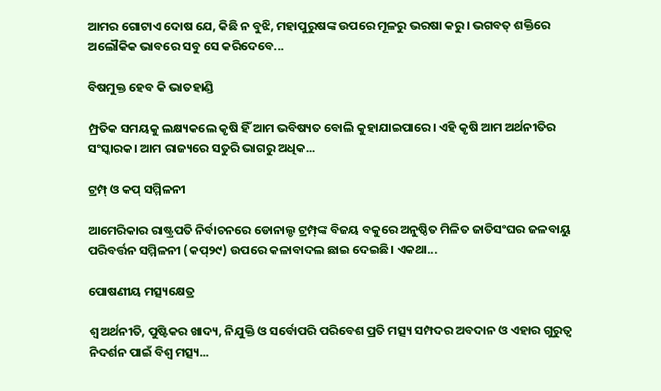ଆମର ଗୋଟାଏ ଦୋଷ ଯେ, କିଛି ନ ବୁଝି, ମହାପୁରୁଷଙ୍କ ଉପରେ ମୂଳରୁ ଭରଷା କରୁ। ଭଗବତ୍‌ ଶକ୍ତିରେ ଅଲୌକିକ ଭାବରେ ସବୁ ସେ କରିଦେବେ...

ବିଷମୁକ୍ତ ହେବ କି ଭାତହାଣ୍ଡି

ମ୍ପ୍ରତିକ ସମୟକୁ ଲକ୍ଷ୍ୟକଲେ କୃଷି ହିଁ ଆମ ଭବିଷ୍ୟତ ବୋଲି କୁହାଯାଇପାରେ। ଏହି କୃଷି ଆମ ଅର୍ଥନୀତିର ସଂସ୍କାରକ। ଆମ ରାଜ୍ୟରେ ସତୁରି ଭାଗରୁ ଅଧିକ...

ଟ୍ରମ୍ପ୍‌ ଓ କପ୍‌ ସମ୍ମିଳନୀ

ଆମେରିକାର ରାଷ୍ଟ୍ରପତି ନିର୍ବାଚନରେ ଡୋନାଲ୍ଡ ଟ୍ରମ୍ପ୍‌ଙ୍କ ବିଜୟ ବକୁରେ ଅନୁଷ୍ଠିତ ମିଳିତ ଜାତିସଂଘର ଜଳବାୟୁ ପରିବର୍ତ୍ତନ ସମ୍ମିଳନୀ (କପ୍‌୨୯) ଉପରେ କଳାବାଦଲ ଛାଇ ଦେଇଛି। ଏକଥା...

ପୋଷଣୀୟ ମତ୍ସ୍ୟକ୍ଷେତ୍ର

ଶ୍ୱ ଅର୍ଥନୀତି, ପୁଷ୍ଟିକର ଖାଦ୍ୟ, ନିଯୁକ୍ତି ଓ ସର୍ବୋପରି ପରିବେଶ ପ୍ରତି ମତ୍ସ୍ୟ ସମ୍ପଦର ଅବଦାନ ଓ ଏହାର ଗୁରୁତ୍ୱ ନିଦର୍ଶନ ପାଇଁ ବିଶ୍ୱ ମତ୍ସ୍ୟ...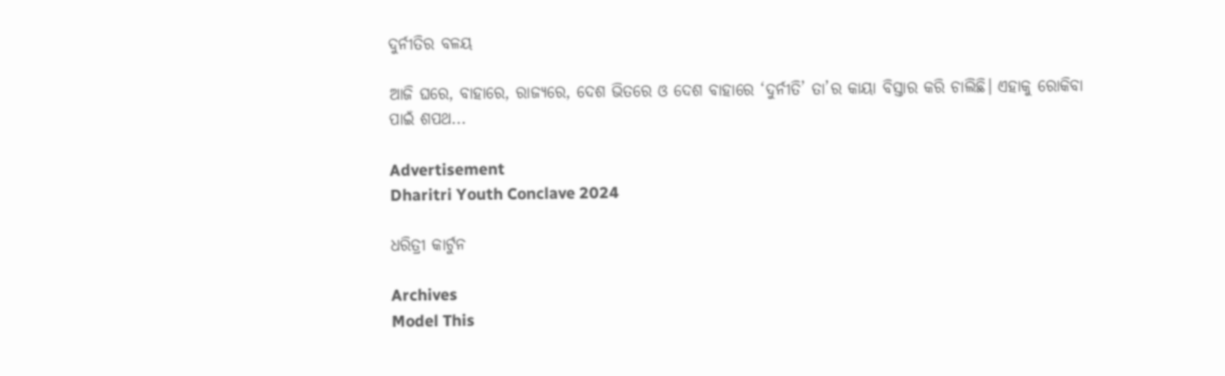ଦୁର୍ନୀତିର ବଳୟ

ଆଜି ଘରେ, ବାହାରେ, ରାଜ୍ୟରେ, ଦେଶ ଭିତରେ ଓ ଦେଶ ବାହାରେ ‘ଦୁର୍ନୀତି’ ତା’ର କାୟା ବିସ୍ତାର କରି ଚାଲିଛି। ଏହାକୁ ରୋକିବା ପାଇଁ ଶପଥ...

Advertisement
Dharitri Youth Conclave 2024

ଧରିତ୍ରୀ କାର୍ଟୁନ

Archives
Model This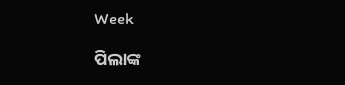Week

ପିଲାଙ୍କ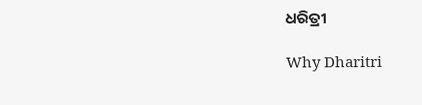ଧରିତ୍ରୀ

Why Dharitri